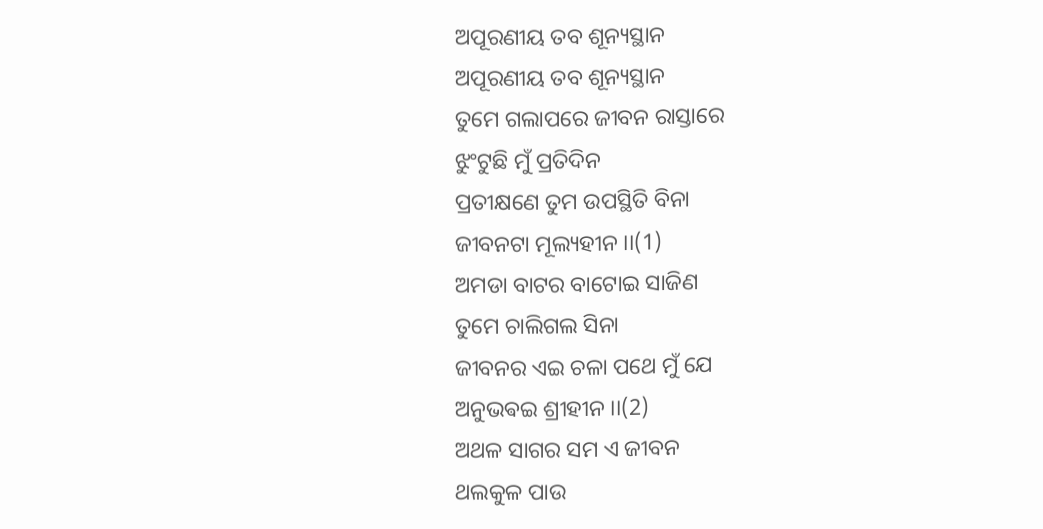ଅପୂରଣୀୟ ତବ ଶୂନ୍ୟସ୍ଥାନ
ଅପୂରଣୀୟ ତବ ଶୂନ୍ୟସ୍ଥାନ
ତୁମେ ଗଲାପରେ ଜୀବନ ରାସ୍ତାରେ
ଝୁଂଟୁଛି ମୁଁ ପ୍ରତିଦିନ
ପ୍ରତୀକ୍ଷଣେ ତୁମ ଉପସ୍ଥିତି ବିନା
ଜୀବନଟା ମୂଲ୍ୟହୀନ ।।(1)
ଅମଡା ବାଟର ବାଟୋଇ ସାଜିଣ
ତୁମେ ଚାଲିଗଲ ସିନା
ଜୀବନର ଏଇ ଚଳା ପଥେ ମୁଁ ଯେ
ଅନୁଭଵଇ ଶ୍ରୀହୀନ ।।(2)
ଅଥଳ ସାଗର ସମ ଏ ଜୀବନ
ଥଲକୁଳ ପାଉ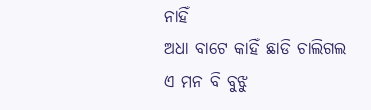ନାହିଁ
ଅଧା ବାଟେ କାହିଁ ଛାଡି ଚାଲିଗଲ
ଏ ମନ ବି ବୁଝୁ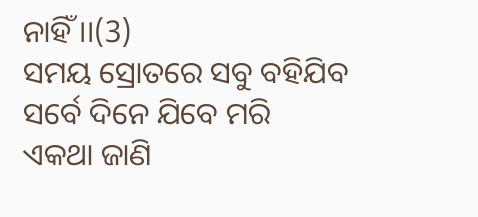ନାହିଁ ।।(3)
ସମୟ ସ୍ରୋତରେ ସବୁ ବହିଯିବ
ସର୍ବେ ଦିନେ ଯିବେ ମରି
ଏକଥା ଜାଣି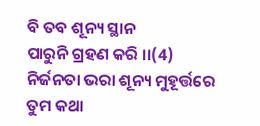ବି ତବ ଶୂନ୍ୟ ସ୍ଥାନ
ପାରୁନି ଗ୍ରହଣ କରି ।।(4)
ନିର୍ଜନତା ଭରା ଶୂନ୍ୟ ମୁହୂର୍ତ୍ତରେ
ତୁମ କଥା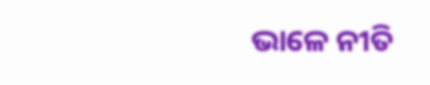ଭାଳେ ନୀତି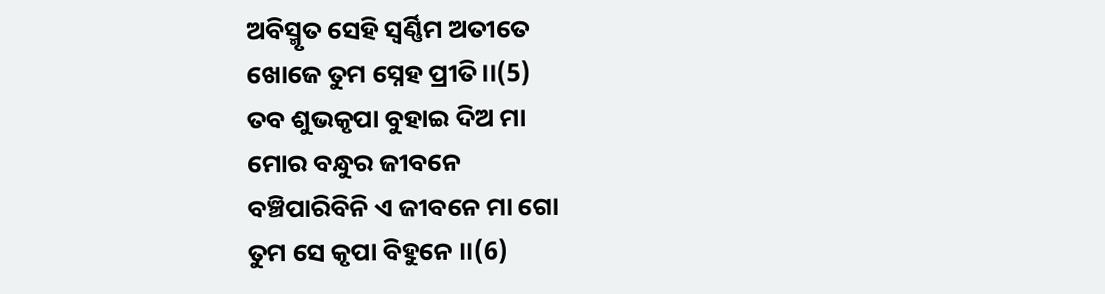ଅବିସ୍ମୃତ ସେହି ସ୍ୱର୍ଣ୍ଣିମ ଅତୀତେ
ଖୋଜେ ତୁମ ସ୍ନେହ ପ୍ରୀତି।।(5)
ତବ ଶୁଭକୃପା ବୁହାଇ ଦିଅ ମା
ମୋର ବନ୍ଧୁର ଜୀବନେ
ବଞ୍ଚିପାରିବିନି ଏ ଜୀବନେ ମା ଗୋ
ତୁମ ସେ କୃପା ବିହୁନେ ।।(6)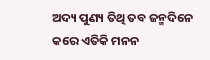ଅଦ୍ୟ ପୁଣ୍ୟ ତିଥି ତବ ଜନ୍ମଦିନେ
କରେ ଏତିକି ମନନ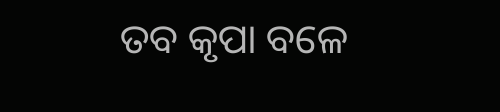ତବ କୃପା ବଳେ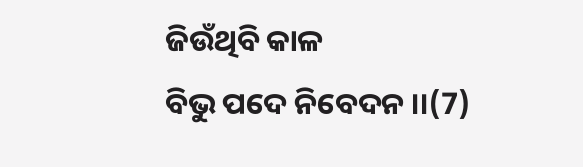ଜିଉଁଥିବି କାଳ
ବିଭୁ ପଦେ ନିବେଦନ ।।(7)